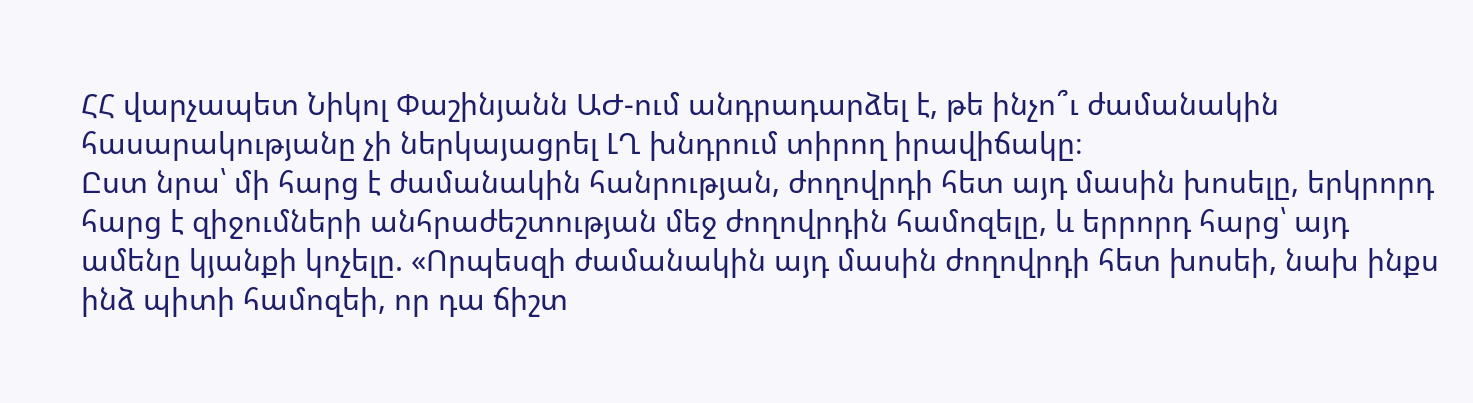ՀՀ վարչապետ Նիկոլ Փաշինյանն ԱԺ-ում անդրադարձել է, թե ինչո՞ւ ժամանակին հասարակությանը չի ներկայացրել ԼՂ խնդրում տիրող իրավիճակը։
Ըստ նրա՝ մի հարց է ժամանակին հանրության, ժողովրդի հետ այդ մասին խոսելը, երկրորդ հարց է զիջումների անհրաժեշտության մեջ ժողովրդին համոզելը, և երրորդ հարց՝ այդ ամենը կյանքի կոչելը. «Որպեսզի ժամանակին այդ մասին ժողովրդի հետ խոսեի, նախ ինքս ինձ պիտի համոզեի, որ դա ճիշտ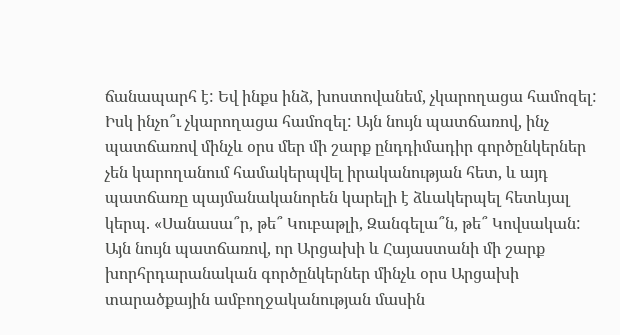ճանապարհ է: Եվ ինքս ինձ, խոստովանեմ, չկարողացա համոզել: Իսկ ինչո՞ւ չկարողացա համոզել: Այն նույն պատճառով, ինչ պատճառով մինչև օրս մեր մի շարք ընդդիմադիր գործընկերներ չեն կարողանում համակերպվել իրականության հետ, և այդ պատճառը պայմանականորեն կարելի է ձևակերպել հետևյալ կերպ. «Սանասա՞ր, թե՞ Կուբաթլի, Զանգելա՞ն, թե՞ Կովսական:
Այն նույն պատճառով, որ Արցախի և Հայաստանի մի շարք խորհրդարանական գործընկերներ մինչև օրս Արցախի տարածքային ամբողջականության մասին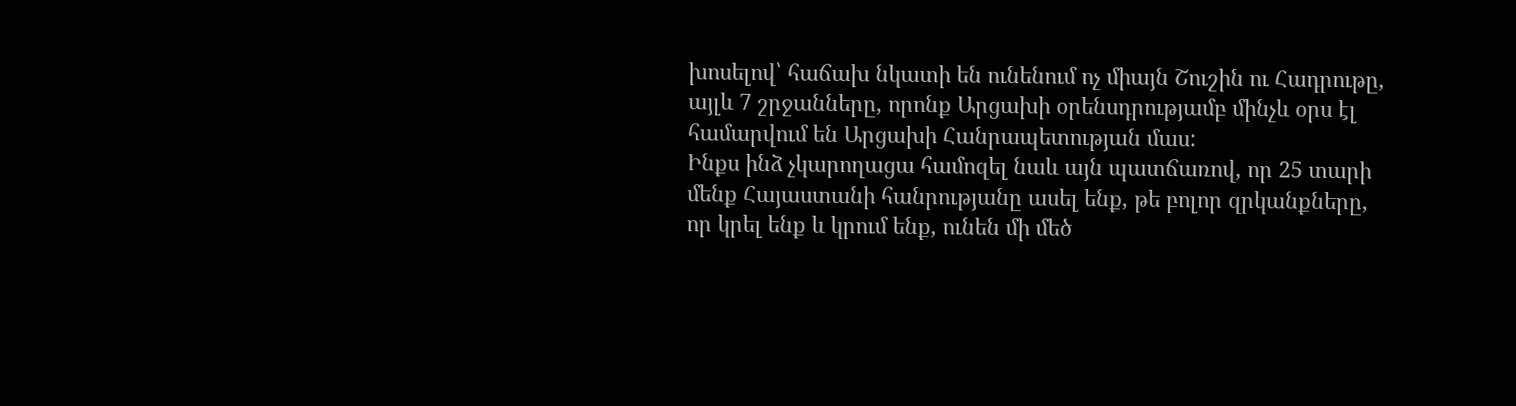խոսելով՝ հաճախ նկատի են ունենում ոչ միայն Շուշին ու Հադրութը, այլև 7 շրջանները, որոնք Արցախի օրենսդրությամբ մինչև օրս էլ համարվում են Արցախի Հանրապետության մաս:
Ինքս ինձ չկարողացա համոզել նաև այն պատճառով, որ 25 տարի մենք Հայաստանի հանրությանը ասել ենք, թե բոլոր զրկանքները, որ կրել ենք և կրում ենք, ունեն մի մեծ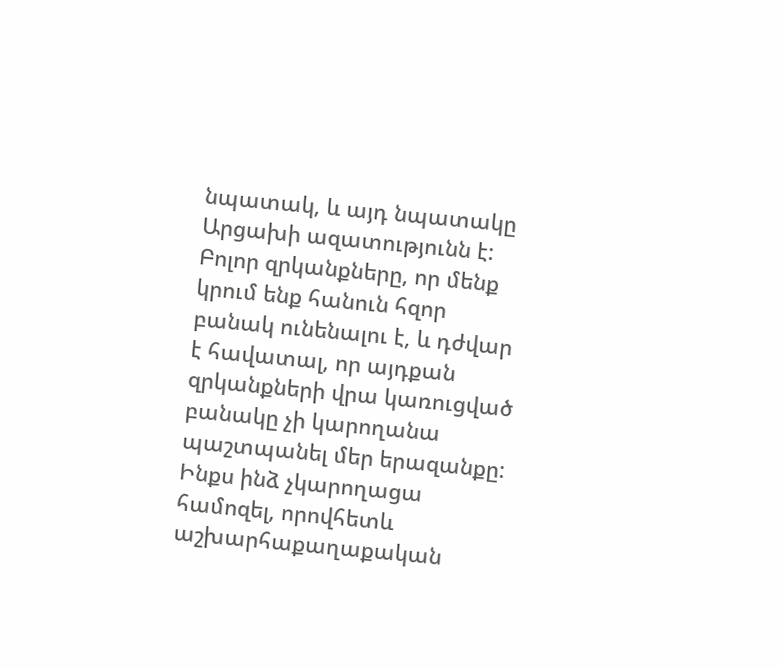նպատակ, և այդ նպատակը Արցախի ազատությունն է: Բոլոր զրկանքները, որ մենք կրում ենք հանուն հզոր բանակ ունենալու է, և դժվար է հավատալ, որ այդքան զրկանքների վրա կառուցված բանակը չի կարողանա պաշտպանել մեր երազանքը: Ինքս ինձ չկարողացա համոզել, որովհետև աշխարհաքաղաքական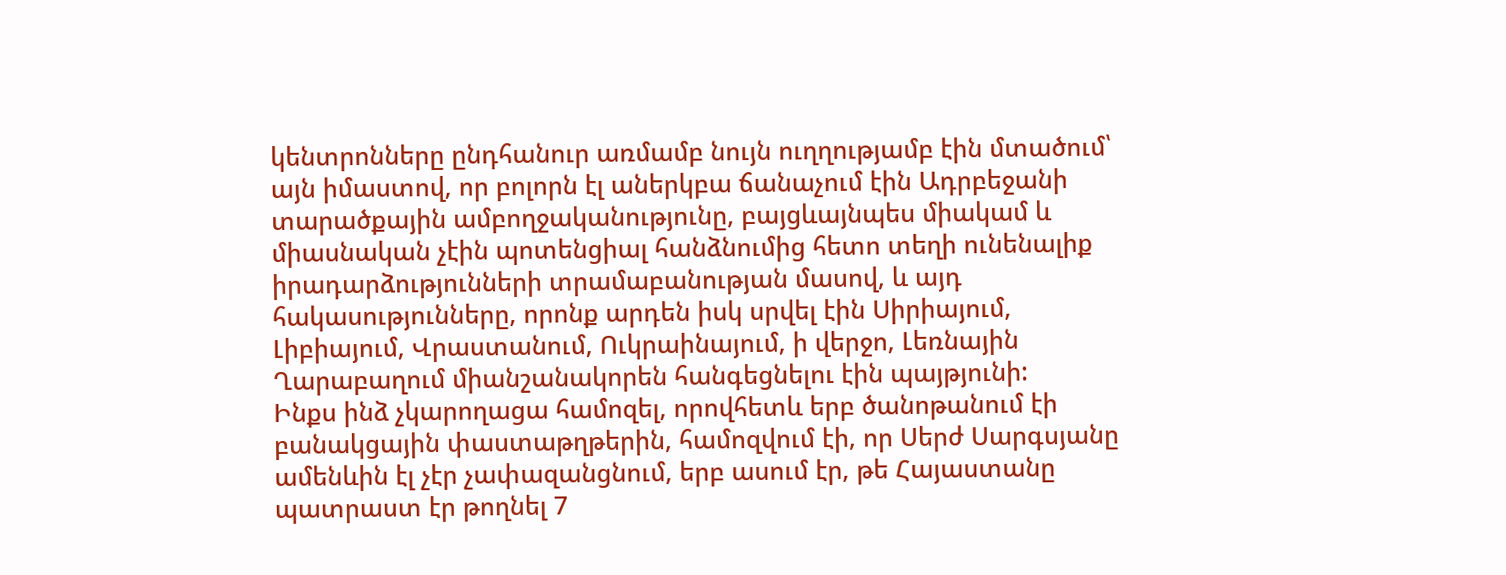կենտրոնները ընդհանուր առմամբ նույն ուղղությամբ էին մտածում՝ այն իմաստով, որ բոլորն էլ աներկբա ճանաչում էին Ադրբեջանի տարածքային ամբողջականությունը, բայցևայնպես միակամ և միասնական չէին պոտենցիալ հանձնումից հետո տեղի ունենալիք իրադարձությունների տրամաբանության մասով, և այդ հակասությունները, որոնք արդեն իսկ սրվել էին Սիրիայում, Լիբիայում, Վրաստանում, Ուկրաինայում, ի վերջո, Լեռնային Ղարաբաղում միանշանակորեն հանգեցնելու էին պայթյունի:
Ինքս ինձ չկարողացա համոզել, որովհետև երբ ծանոթանում էի բանակցային փաստաթղթերին, համոզվում էի, որ Սերժ Սարգսյանը ամենևին էլ չէր չափազանցնում, երբ ասում էր, թե Հայաստանը պատրաստ էր թողնել 7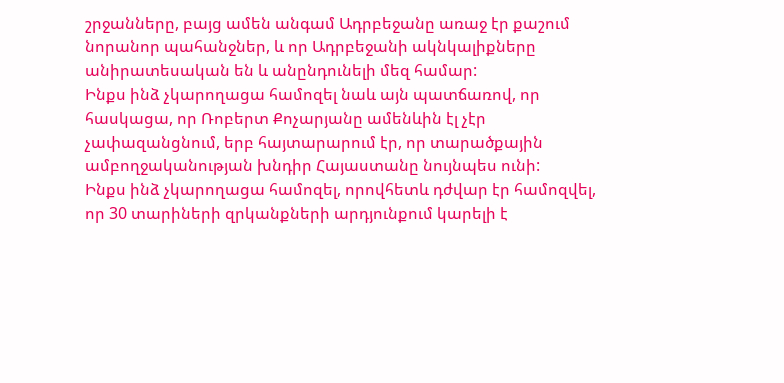շրջանները, բայց ամեն անգամ Ադրբեջանը առաջ էր քաշում նորանոր պահանջներ, և որ Ադրբեջանի ակնկալիքները անիրատեսական են և անընդունելի մեզ համար:
Ինքս ինձ չկարողացա համոզել նաև այն պատճառով, որ հասկացա, որ Ռոբերտ Քոչարյանը ամենևին էլ չէր չափազանցնում, երբ հայտարարում էր, որ տարածքային ամբողջականության խնդիր Հայաստանը նույնպես ունի:
Ինքս ինձ չկարողացա համոզել, որովհետև դժվար էր համոզվել, որ 30 տարիների զրկանքների արդյունքում կարելի է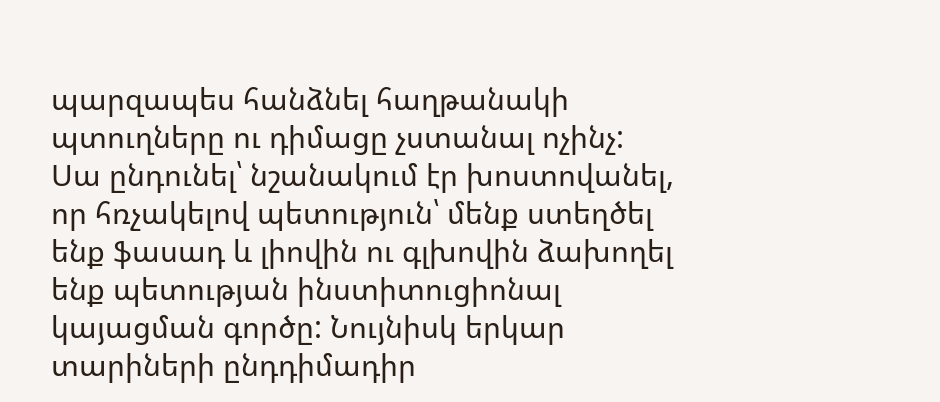պարզապես հանձնել հաղթանակի պտուղները ու դիմացը չստանալ ոչինչ: Սա ընդունել՝ նշանակում էր խոստովանել, որ հռչակելով պետություն՝ մենք ստեղծել ենք ֆասադ և լիովին ու գլխովին ձախողել ենք պետության ինստիտուցիոնալ կայացման գործը: Նույնիսկ երկար տարիների ընդդիմադիր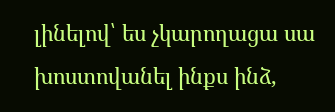լինելով՝ ես չկարողացա սա խոստովանել ինքս ինձ,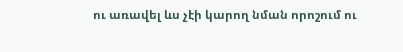ու առավել ևս չէի կարող նման որոշում ու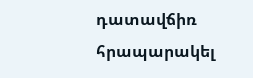դատավճիռ հրապարակել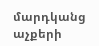մարդկանց աչքերի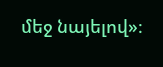մեջ նայելով»։